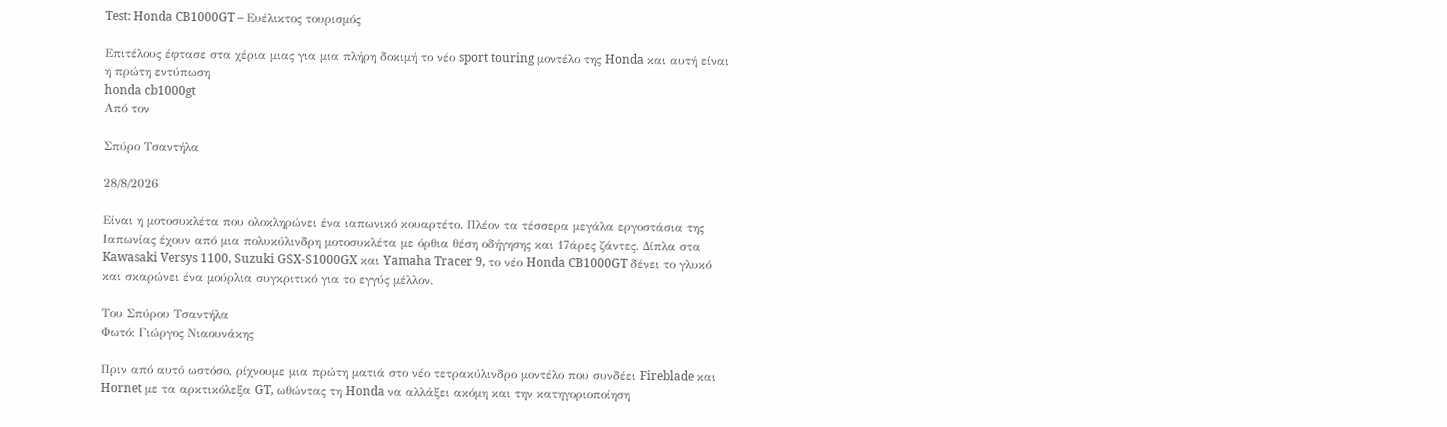Test: Honda CB1000GT – Ευέλικτος τουρισμός

Επιτέλους έφτασε στα χέρια μιας για μια πλήρη δοκιμή το νέο sport touring μοντέλο της Honda και αυτή είναι η πρώτη εντύπωση
honda cb1000gt
Από τον

Σπύρο Τσαντήλα

28/8/2026

Είναι η μοτοσυκλέτα που ολοκληρώνει ένα ιαπωνικό κουαρτέτο. Πλέον τα τέσσερα μεγάλα εργοστάσια της Ιαπωνίας έχουν από μια πολυκύλινδρη μοτοσυκλέτα με όρθια θέση οδήγησης και 17άρες ζάντες. Δίπλα στα Kawasaki Versys 1100, Suzuki GSX-S1000GX και Yamaha Tracer 9, το νέο Honda CB1000GT δένει το γλυκό και σκαρώνει ένα μούρλια συγκριτικό για το εγγύς μέλλον.

Του Σπύρου Τσαντήλα
Φωτό: Γιώργος Νιαουνάκης

Πριν από αυτό ωστόσο, ρίχνουμε μια πρώτη ματιά στο νέο τετρακύλινδρο μοντέλο που συνδέει Fireblade και Hornet με τα αρκτικόλεξα GT, ωθώντας τη Honda να αλλάξει ακόμη και την κατηγοριοποίηση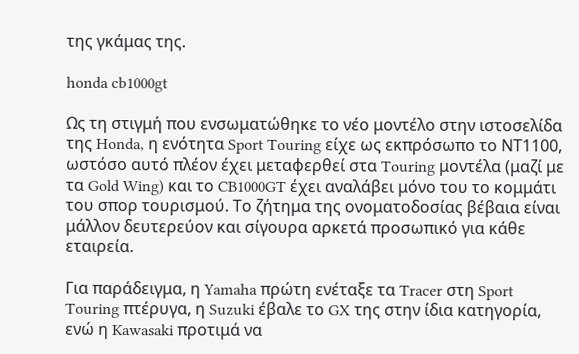της γκάμας της.

honda cb1000gt

Ως τη στιγμή που ενσωματώθηκε το νέο μοντέλο στην ιστοσελίδα της Honda, η ενότητα Sport Touring είχε ως εκπρόσωπο το ΝΤ1100, ωστόσο αυτό πλέον έχει μεταφερθεί στα Touring μοντέλα (μαζί με τα Gold Wing) και το CB1000GT έχει αναλάβει μόνο του το κομμάτι του σπορ τουρισμού. Το ζήτημα της ονοματοδοσίας βέβαια είναι μάλλον δευτερεύον και σίγουρα αρκετά προσωπικό για κάθε εταιρεία.

Για παράδειγμα, η Yamaha πρώτη ενέταξε τα Tracer στη Sport Touring πτέρυγα, η Suzuki έβαλε το GX της στην ίδια κατηγορία, ενώ η Kawasaki προτιμά να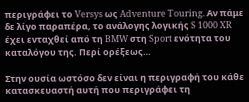περιγράφει το Versys ως Adventure Touring. Αν πάμε δε λίγο παραπέρα, το ανάλογης λογικής S 1000 XR έχει ενταχθεί από τη BMW στη Sport ενότητα του καταλόγου της. Περί ορέξεως…

Στην ουσία ωστόσο δεν είναι η περιγραφή του κάθε κατασκευαστή αυτή που περιγράφει τη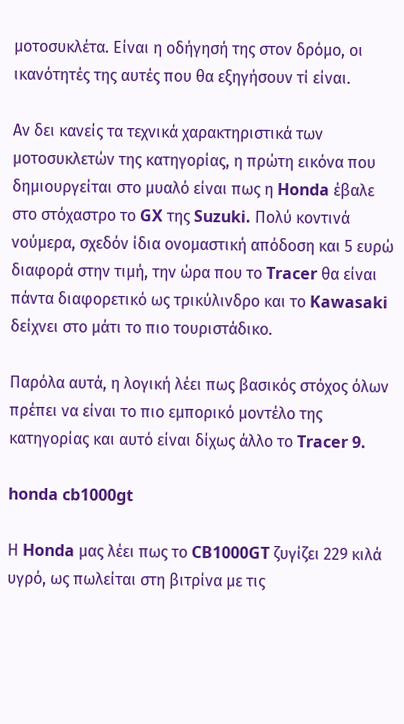μοτοσυκλέτα. Είναι η οδήγησή της στον δρόμο, οι ικανότητές της αυτές που θα εξηγήσουν τί είναι.

Αν δει κανείς τα τεχνικά χαρακτηριστικά των μοτοσυκλετών της κατηγορίας, η πρώτη εικόνα που δημιουργείται στο μυαλό είναι πως η Honda έβαλε στο στόχαστρο το GX της Suzuki. Πολύ κοντινά νούμερα, σχεδόν ίδια ονομαστική απόδοση και 5 ευρώ διαφορά στην τιμή, την ώρα που το Tracer θα είναι πάντα διαφορετικό ως τρικύλινδρο και το Kawasaki δείχνει στο μάτι το πιο τουριστάδικο.

Παρόλα αυτά, η λογική λέει πως βασικός στόχος όλων πρέπει να είναι το πιο εμπορικό μοντέλο της κατηγορίας και αυτό είναι δίχως άλλο το Tracer 9.

honda cb1000gt

Η Honda μας λέει πως το CB1000GT ζυγίζει 229 κιλά υγρό, ως πωλείται στη βιτρίνα με τις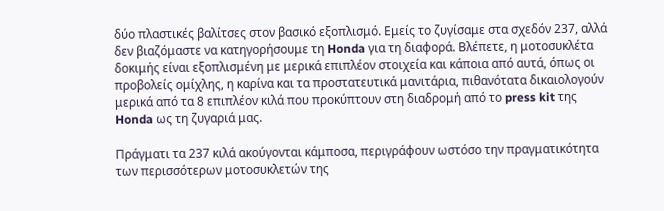δύο πλαστικές βαλίτσες στον βασικό εξοπλισμό. Εμείς το ζυγίσαμε στα σχεδόν 237, αλλά δεν βιαζόμαστε να κατηγορήσουμε τη Honda για τη διαφορά. Βλέπετε, η μοτοσυκλέτα δοκιμής είναι εξοπλισμένη με μερικά επιπλέον στοιχεία και κάποια από αυτά, όπως οι προβολείς ομίχλης, η καρίνα και τα προστατευτικά μανιτάρια, πιθανότατα δικαιολογούν μερικά από τα 8 επιπλέον κιλά που προκύπτουν στη διαδρομή από το press kit της Honda ως τη ζυγαριά μας.

Πράγματι τα 237 κιλά ακούγονται κάμποσα, περιγράφουν ωστόσο την πραγματικότητα των περισσότερων μοτοσυκλετών της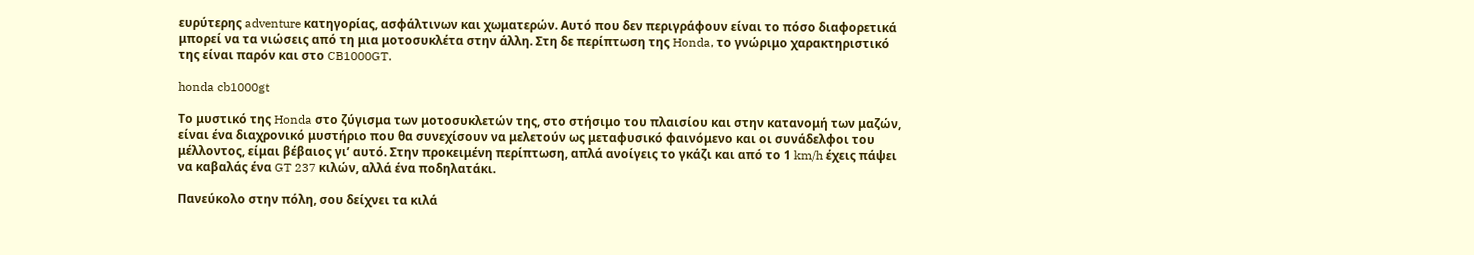ευρύτερης adventure κατηγορίας, ασφάλτινων και χωματερών. Αυτό που δεν περιγράφουν είναι το πόσο διαφορετικά μπορεί να τα νιώσεις από τη μια μοτοσυκλέτα στην άλλη. Στη δε περίπτωση της Honda, το γνώριμο χαρακτηριστικό της είναι παρόν και στο CB1000GT.

honda cb1000gt

Το μυστικό της Honda στο ζύγισμα των μοτοσυκλετών της, στο στήσιμο του πλαισίου και στην κατανομή των μαζών, είναι ένα διαχρονικό μυστήριο που θα συνεχίσουν να μελετούν ως μεταφυσικό φαινόμενο και οι συνάδελφοι του μέλλοντος, είμαι βέβαιος γι’ αυτό. Στην προκειμένη περίπτωση, απλά ανοίγεις το γκάζι και από το 1 km/h έχεις πάψει να καβαλάς ένα GT 237 κιλών, αλλά ένα ποδηλατάκι.

Πανεύκολο στην πόλη, σου δείχνει τα κιλά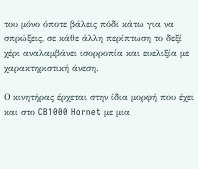του μόνο όποτε βάλεις πόδι κάτω για να σπρώξεις, σε κάθε άλλη περίπτωση το δεξί χέρι αναλαμβάνει ισορροπία και ευελιξία με χαρακτηριστική άνεση.

Ο κινητήρας έρχεται στην ίδια μορφή που έχει και στο CB1000 Hornet με μια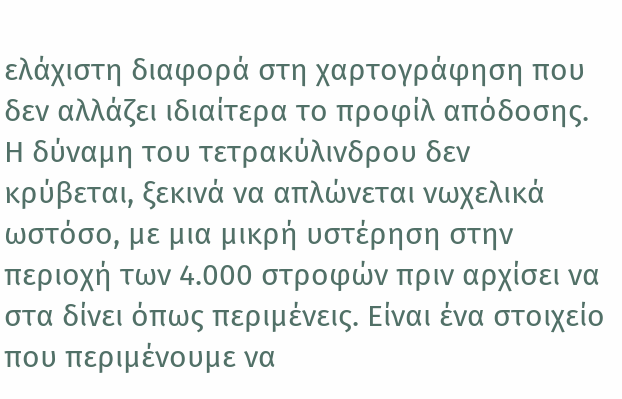ελάχιστη διαφορά στη χαρτογράφηση που δεν αλλάζει ιδιαίτερα το προφίλ απόδοσης. Η δύναμη του τετρακύλινδρου δεν κρύβεται, ξεκινά να απλώνεται νωχελικά ωστόσο, με μια μικρή υστέρηση στην περιοχή των 4.000 στροφών πριν αρχίσει να στα δίνει όπως περιμένεις. Είναι ένα στοιχείο που περιμένουμε να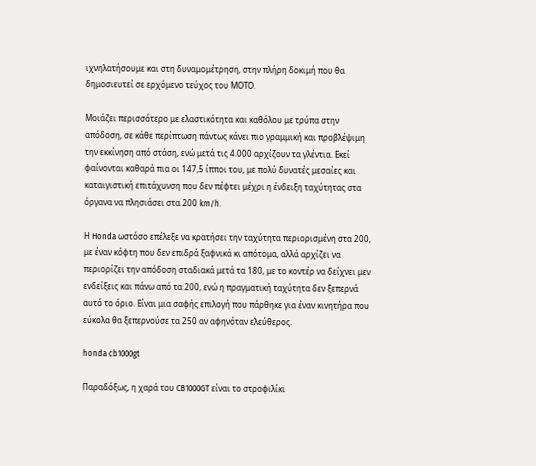ιχνηλατήσουμε και στη δυναμομέτρηση, στην πλήρη δοκιμή που θα δημοσιευτεί σε ερχόμενο τεύχος του ΜΟΤΟ.

Μοιάζει περισσότερο με ελαστικότητα και καθόλου με τρύπα στην απόδοση, σε κάθε περίπτωση πάντως κάνει πιο γραμμική και προβλέψιμη την εκκίνηση από στάση, ενώ μετά τις 4.000 αρχίζουν τα γλέντια. Εκεί φαίνονται καθαρά πια οι 147,5 ίπποι του, με πολύ δυνατές μεσαίες και καταιγιστική επιτάχυνση που δεν πέφτει μέχρι η ένδειξη ταχύτητας στα όργανα να πλησιάσει στα 200 km/h.

Η Honda ωστόσο επέλεξε να κρατήσει την ταχύτητα περιορισμένη στα 200, με έναν κόφτη που δεν επιδρά ξαφνικά κι απότομα, αλλά αρχίζει να περιορίζει την απόδοση σταδιακά μετά τα 180, με το κοντέρ να δείχνει μεν ενδείξεις και πάνω από τα 200, ενώ η πραγματική ταχύτητα δεν ξεπερνά αυτό το όριο. Είναι μια σαφής επιλογή που πάρθηκε για έναν κινητήρα που εύκολα θα ξεπερνούσε τα 250 αν αφηνόταν ελεύθερος.

honda cb1000gt

Παραδόξως, η χαρά του CB1000GT είναι το στροφιλίκι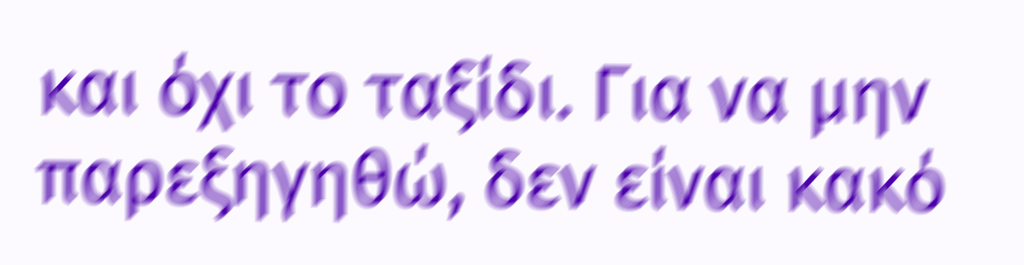και όχι το ταξίδι. Για να μην παρεξηγηθώ, δεν είναι κακό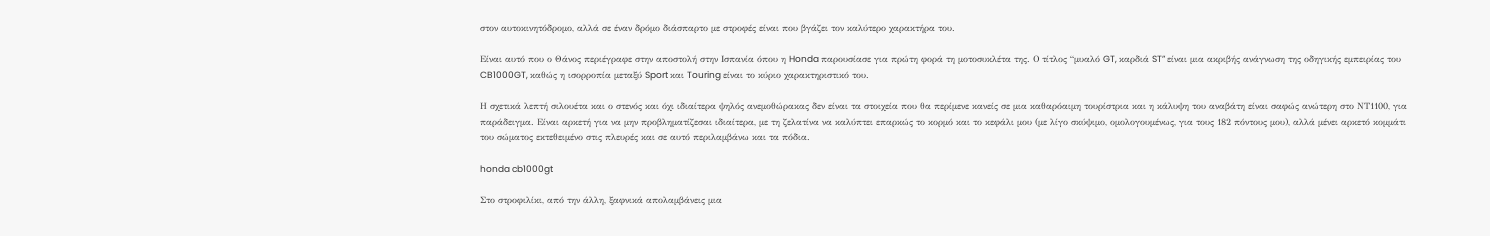στον αυτοκινητόδρομο, αλλά σε έναν δρόμο διάσπαρτο με στροφές είναι που βγάζει τον καλύτερο χαρακτήρα του.

Είναι αυτό που ο Θάνος περιέγραφε στην αποστολή στην Ισπανία όπου η Honda παρουσίασε για πρώτη φορά τη μοτοσυκλέτα της. Ο τίτλος “μυαλό GT, καρδιά ST” είναι μια ακριβής ανάγνωση της οδηγικής εμπειρίας του CB1000GT, καθώς η ισορροπία μεταξύ Sport και Touring είναι το κύριο χαρακτηριστικό του.

Η σχετικά λεπτή σιλουέτα και ο στενός και όχι ιδιαίτερα ψηλός ανεμοθώρακας δεν είναι τα στοιχεία που θα περίμενε κανείς σε μια καθαρόαιμη τουρίστρια και η κάλυψη του αναβάτη είναι σαφώς ανώτερη στο ΝΤ1100, για παράδειγμα. Είναι αρκετή για να μην προβληματίζεσαι ιδιαίτερα, με τη ζελατίνα να καλύπτει επαρκώς το κορμό και το κεφάλι μου (με λίγο σκύψιμο, ομολογουμένως, για τους 182 πόντους μου), αλλά μένει αρκετό κομμάτι του σώματος εκτεθειμένο στις πλευρές και σε αυτό περιλαμβάνω και τα πόδια.

honda cb1000gt

Στο στροφιλίκι, από την άλλη, ξαφνικά απολαμβάνεις μια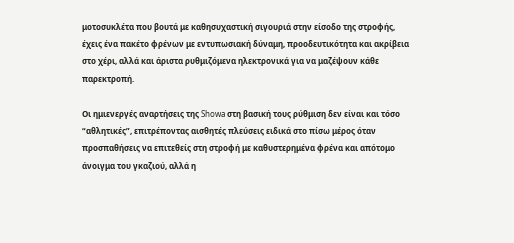μοτοσυκλέτα που βουτά με καθησυχαστική σιγουριά στην είσοδο της στροφής, έχεις ένα πακέτο φρένων με εντυπωσιακή δύναμη, προοδευτικότητα και ακρίβεια στο χέρι, αλλά και άριστα ρυθμιζόμενα ηλεκτρονικά για να μαζέψουν κάθε παρεκτροπή.

Οι ημιενεργές αναρτήσεις της Showa στη βασική τους ρύθμιση δεν είναι και τόσο “αθλητικές”, επιτρέποντας αισθητές πλεύσεις ειδικά στο πίσω μέρος όταν προσπαθήσεις να επιτεθείς στη στροφή με καθυστερημένα φρένα και απότομο άνοιγμα του γκαζιού, αλλά η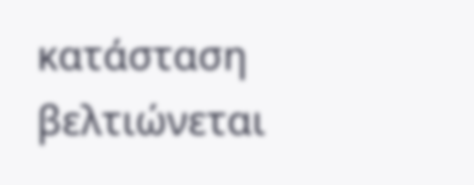κατάσταση βελτιώνεται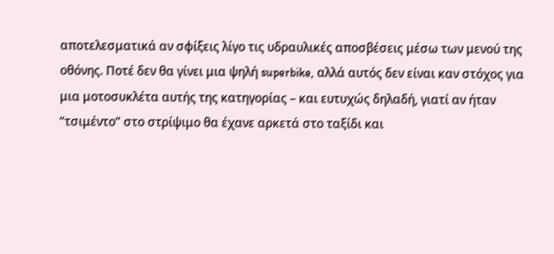αποτελεσματικά αν σφίξεις λίγο τις υδραυλικές αποσβέσεις μέσω των μενού της οθόνης. Ποτέ δεν θα γίνει μια ψηλή superbike, αλλά αυτός δεν είναι καν στόχος για μια μοτοσυκλέτα αυτής της κατηγορίας – και ευτυχώς δηλαδή, γιατί αν ήταν “τσιμέντο” στο στρίψιμο θα έχανε αρκετά στο ταξίδι και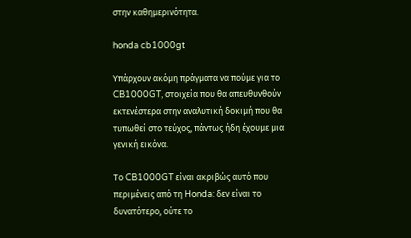στην καθημερινότητα.

honda cb1000gt

Υπάρχουν ακόμη πράγματα να πούμε για το CB1000GT, στοιχεία που θα απευθυνθούν εκτενέστερα στην αναλυτική δοκιμή που θα τυπωθεί στο τεύχος, πάντως ήδη έχουμε μια γενική εικόνα.

Το CB1000GT είναι ακριβώς αυτό που περιμένεις από τη Honda: δεν είναι το δυνατότερο, ούτε το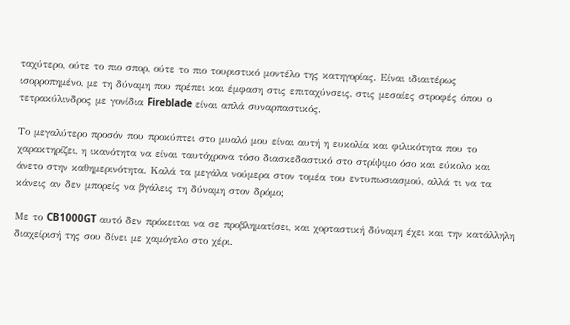ταχύτερο, ούτε το πιο σπορ, ούτε το πιο τουριστικό μοντέλο της κατηγορίας. Είναι ιδιαιτέρως ισορροπημένο, με τη δύναμη που πρέπει και έμφαση στις επιταχύνσεις, στις μεσαίες στροφές όπου ο τετρακύλινδρος με γονίδια Fireblade είναι απλά συναρπαστικός.

Το μεγαλύτερο προσόν που προκύπτει στο μυαλό μου είναι αυτή η ευκολία και φιλικότητα που το χαρακτηρίζει, η ικανότητα να είναι ταυτόχρονα τόσο διασκεδαστικό στο στρίψιμο όσο και εύκολο και άνετο στην καθημερινότητα. Καλά τα μεγάλα νούμερα στον τομέα του εντυπωσιασμού, αλλά τι να τα κάνεις αν δεν μπορείς να βγάλεις τη δύναμη στον δρόμο;

Με το CB1000GT αυτό δεν πρόκειται να σε προβληματίσει, και χορταστική δύναμη έχει και την κατάλληλη διαχείρισή της σου δίνει με χαμόγελο στο χέρι.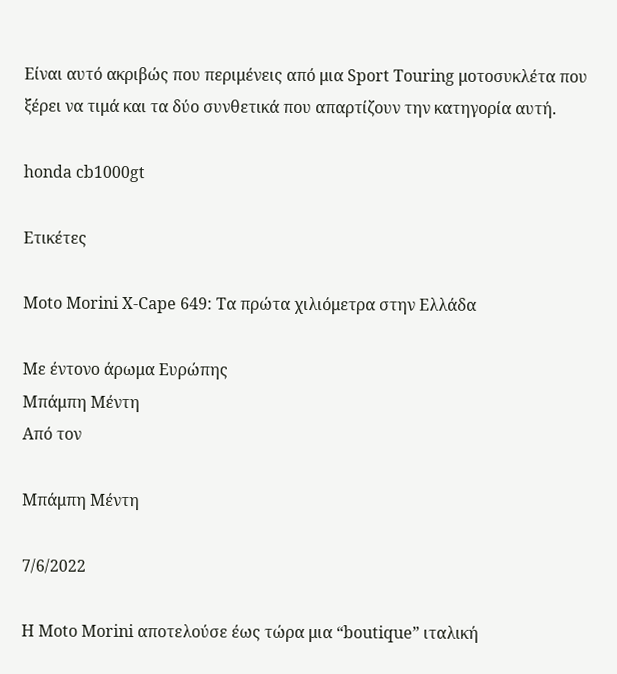Είναι αυτό ακριβώς που περιμένεις από μια Sport Touring μοτοσυκλέτα που ξέρει να τιμά και τα δύο συνθετικά που απαρτίζουν την κατηγορία αυτή.

honda cb1000gt

Ετικέτες

Moto Morini X-Cape 649: Τα πρώτα χιλιόμετρα στην Ελλάδα

Με έντονο άρωμα Ευρώπης
Μπάμπη Μέντη
Από τον

Μπάμπη Μέντη

7/6/2022

Η Moto Morini αποτελούσε έως τώρα μια “boutique” ιταλική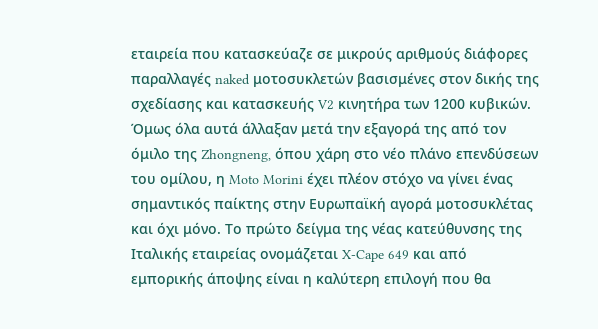εταιρεία που κατασκεύαζε σε μικρούς αριθμούς διάφορες παραλλαγές naked μοτοσυκλετών βασισμένες στον δικής της σχεδίασης και κατασκευής V2 κινητήρα των 1200 κυβικών. Όμως όλα αυτά άλλαξαν μετά την εξαγορά της από τον όμιλο της Zhongneng, όπου χάρη στο νέο πλάνο επενδύσεων του ομίλου, η Moto Morini έχει πλέον στόχο να γίνει ένας σημαντικός παίκτης στην Ευρωπαϊκή αγορά μοτοσυκλέτας και όχι μόνο. Το πρώτο δείγμα της νέας κατεύθυνσης της Ιταλικής εταιρείας ονομάζεται X-Cape 649 και από εμπορικής άποψης είναι η καλύτερη επιλογή που θα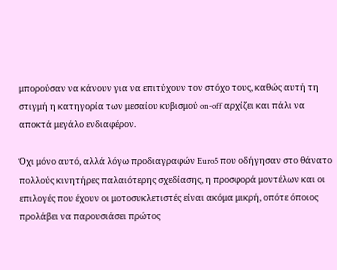μπορούσαν να κάνουν για να επιτύχουν τον στόχο τους, καθώς αυτή τη στιγμή η κατηγορία των μεσαίου κυβισμού on-off αρχίζει και πάλι να αποκτά μεγάλο ενδιαφέρον.

Όχι μόνο αυτό, αλλά λόγω προδιαγραφών Euro5 που οδήγησαν στο θάνατο πολλούς κινητήρες παλαιότερης σχεδίασης, η προσφορά μοντέλων και οι επιλογές που έχουν οι μοτοσυκλετιστές είναι ακόμα μικρή, οπότε όποιος προλάβει να παρουσιάσει πρώτος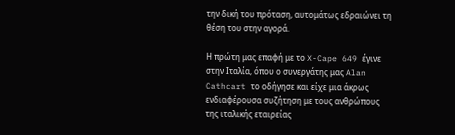την δική του πρόταση, αυτομάτως εδραιώνει τη θέση του στην αγορά.

Η πρώτη μας επαφή με το X-Cape 649 έγινε στην Ιταλία, όπου ο συνεργάτης μας Alan Cathcart το οδήγησε και είχε μια άκρως ενδιαφέρουσα συζήτηση με τους ανθρώπους της ιταλικής εταιρείας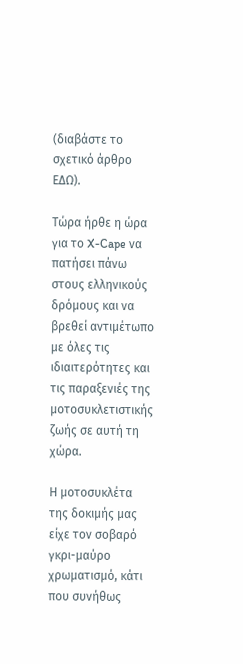(διαβάστε το σχετικό άρθρο ΕΔΩ).

Τώρα ήρθε η ώρα για το X-Cape να πατήσει πάνω στους ελληνικούς δρόμους και να βρεθεί αντιμέτωπο με όλες τις ιδιαιτερότητες και τις παραξενιές της μοτοσυκλετιστικής ζωής σε αυτή τη χώρα.

Η μοτοσυκλέτα της δοκιμής μας είχε τον σοβαρό γκρι-μαύρο χρωματισμό, κάτι που συνήθως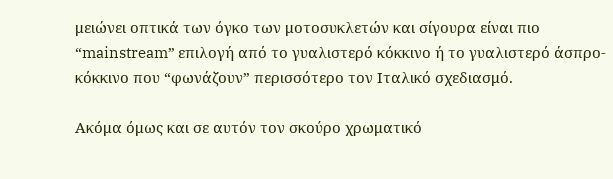μειώνει οπτικά των όγκο των μοτοσυκλετών και σίγουρα είναι πιο “mainstream” επιλογή από το γυαλιστερό κόκκινο ή το γυαλιστερό άσπρο-κόκκινο που “φωνάζουν” περισσότερο τον Ιταλικό σχεδιασμό.

Ακόμα όμως και σε αυτόν τον σκούρο χρωματικό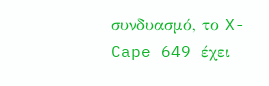συνδυασμό, το X-Cape 649 έχει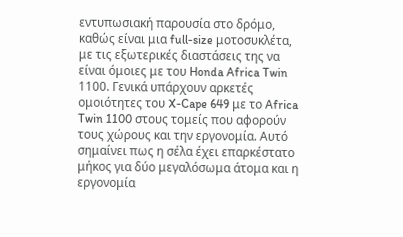εντυπωσιακή παρουσία στο δρόμο, καθώς είναι μια full-size μοτοσυκλέτα, με τις εξωτερικές διαστάσεις της να είναι όμοιες με του Honda Africa Twin 1100. Γενικά υπάρχουν αρκετές ομοιότητες του X-Cape 649 με το Africa Twin 1100 στους τομείς που αφορούν τους χώρους και την εργονομία. Αυτό σημαίνει πως η σέλα έχει επαρκέστατο μήκος για δύο μεγαλόσωμα άτομα και η εργονομία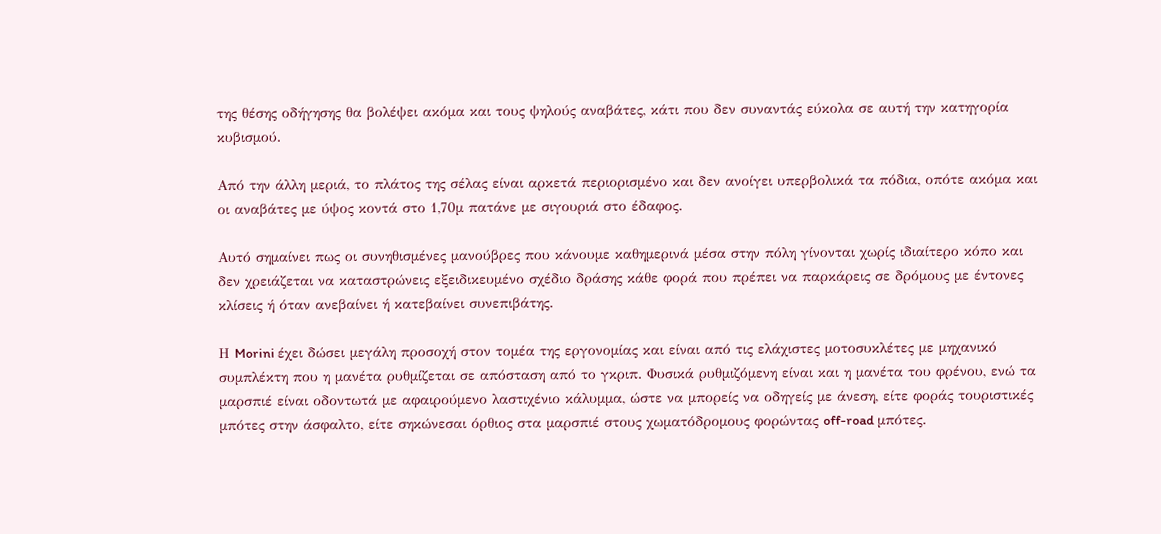της θέσης οδήγησης θα βολέψει ακόμα και τους ψηλούς αναβάτες, κάτι που δεν συναντάς εύκολα σε αυτή την κατηγορία κυβισμού.

Από την άλλη μεριά, το πλάτος της σέλας είναι αρκετά περιορισμένο και δεν ανοίγει υπερβολικά τα πόδια, οπότε ακόμα και οι αναβάτες με ύψος κοντά στο 1,70μ πατάνε με σιγουριά στο έδαφος.

Αυτό σημαίνει πως οι συνηθισμένες μανούβρες που κάνουμε καθημερινά μέσα στην πόλη γίνονται χωρίς ιδιαίτερο κόπο και δεν χρειάζεται να καταστρώνεις εξειδικευμένο σχέδιο δράσης κάθε φορά που πρέπει να παρκάρεις σε δρόμους με έντονες κλίσεις ή όταν ανεβαίνει ή κατεβαίνει συνεπιβάτης.

Η Morini έχει δώσει μεγάλη προσοχή στον τομέα της εργονομίας και είναι από τις ελάχιστες μοτοσυκλέτες με μηχανικό συμπλέκτη που η μανέτα ρυθμίζεται σε απόσταση από το γκριπ. Φυσικά ρυθμιζόμενη είναι και η μανέτα του φρένου, ενώ τα μαρσπιέ είναι οδοντωτά με αφαιρούμενο λαστιχένιο κάλυμμα, ώστε να μπορείς να οδηγείς με άνεση, είτε φοράς τουριστικές μπότες στην άσφαλτο, είτε σηκώνεσαι όρθιος στα μαρσπιέ στους χωματόδρομους φορώντας off-road μπότες.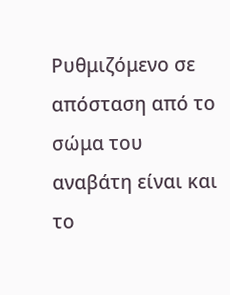Ρυθμιζόμενο σε απόσταση από το σώμα του αναβάτη είναι και το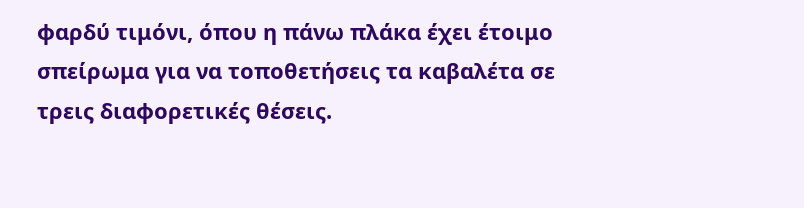φαρδύ τιμόνι, όπου η πάνω πλάκα έχει έτοιμο σπείρωμα για να τοποθετήσεις τα καβαλέτα σε τρεις διαφορετικές θέσεις.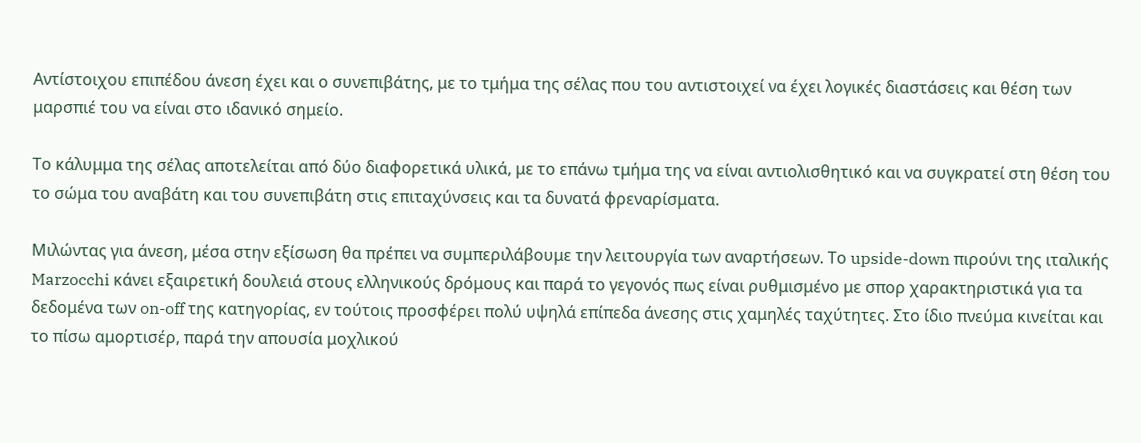Αντίστοιχου επιπέδου άνεση έχει και ο συνεπιβάτης, με το τμήμα της σέλας που του αντιστοιχεί να έχει λογικές διαστάσεις και θέση των μαρσπιέ του να είναι στο ιδανικό σημείο.

Το κάλυμμα της σέλας αποτελείται από δύο διαφορετικά υλικά, με το επάνω τμήμα της να είναι αντιολισθητικό και να συγκρατεί στη θέση του το σώμα του αναβάτη και του συνεπιβάτη στις επιταχύνσεις και τα δυνατά φρεναρίσματα.

Μιλώντας για άνεση, μέσα στην εξίσωση θα πρέπει να συμπεριλάβουμε την λειτουργία των αναρτήσεων. Το upside-down πιρούνι της ιταλικής Marzocchi κάνει εξαιρετική δουλειά στους ελληνικούς δρόμους και παρά το γεγονός πως είναι ρυθμισμένο με σπορ χαρακτηριστικά για τα δεδομένα των on-off της κατηγορίας, εν τούτοις προσφέρει πολύ υψηλά επίπεδα άνεσης στις χαμηλές ταχύτητες. Στο ίδιο πνεύμα κινείται και το πίσω αμορτισέρ, παρά την απουσία μοχλικού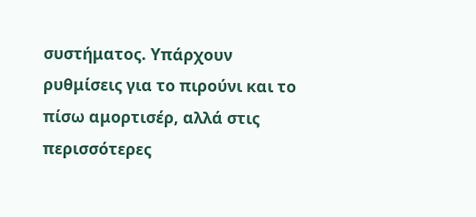συστήματος. Υπάρχουν ρυθμίσεις για το πιρούνι και το πίσω αμορτισέρ, αλλά στις περισσότερες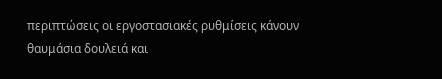περιπτώσεις οι εργοστασιακές ρυθμίσεις κάνουν θαυμάσια δουλειά και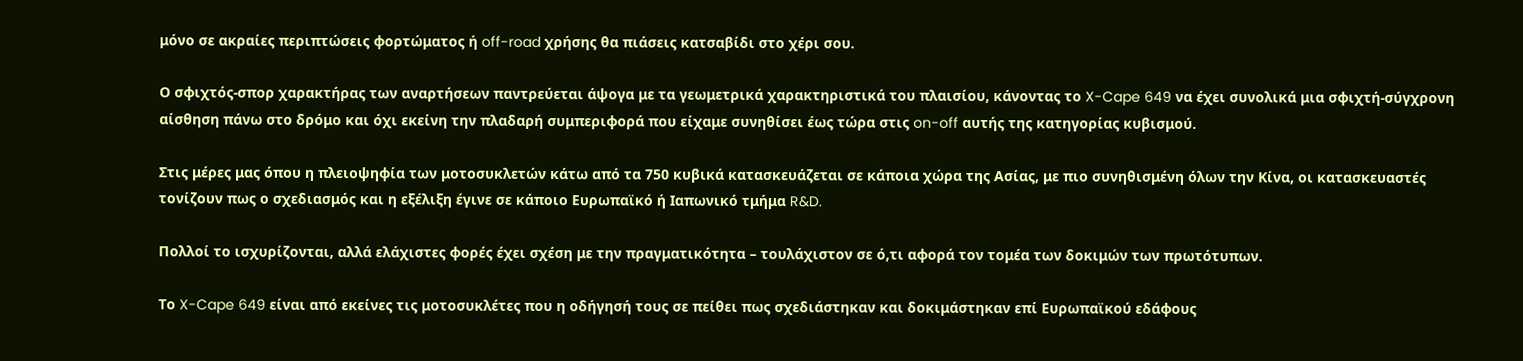μόνο σε ακραίες περιπτώσεις φορτώματος ή off-road χρήσης θα πιάσεις κατσαβίδι στο χέρι σου.

Ο σφιχτός-σπορ χαρακτήρας των αναρτήσεων παντρεύεται άψογα με τα γεωμετρικά χαρακτηριστικά του πλαισίου, κάνοντας το X-Cape 649 να έχει συνολικά μια σφιχτή-σύγχρονη αίσθηση πάνω στο δρόμο και όχι εκείνη την πλαδαρή συμπεριφορά που είχαμε συνηθίσει έως τώρα στις on-off αυτής της κατηγορίας κυβισμού.

Στις μέρες μας όπου η πλειοψηφία των μοτοσυκλετών κάτω από τα 750 κυβικά κατασκευάζεται σε κάποια χώρα της Ασίας, με πιο συνηθισμένη όλων την Κίνα, οι κατασκευαστές τονίζουν πως ο σχεδιασμός και η εξέλιξη έγινε σε κάποιο Ευρωπαϊκό ή Ιαπωνικό τμήμα R&D.

Πολλοί το ισχυρίζονται, αλλά ελάχιστες φορές έχει σχέση με την πραγματικότητα – τουλάχιστον σε ό,τι αφορά τον τομέα των δοκιμών των πρωτότυπων.

Το X-Cape 649 είναι από εκείνες τις μοτοσυκλέτες που η οδήγησή τους σε πείθει πως σχεδιάστηκαν και δοκιμάστηκαν επί Ευρωπαϊκού εδάφους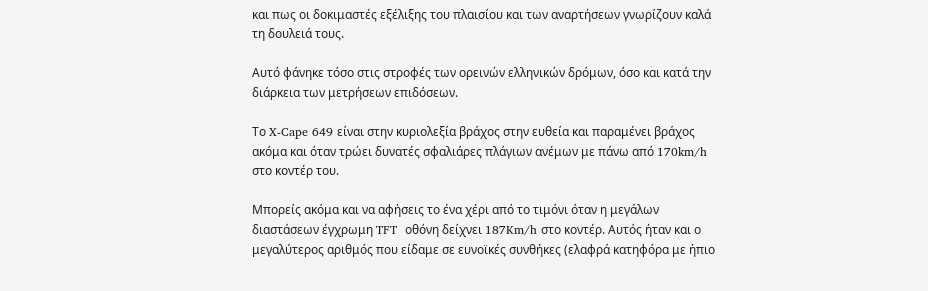και πως οι δοκιμαστές εξέλιξης του πλαισίου και των αναρτήσεων γνωρίζουν καλά τη δουλειά τους.

Αυτό φάνηκε τόσο στις στροφές των ορεινών ελληνικών δρόμων, όσο και κατά την διάρκεια των μετρήσεων επιδόσεων.

Το X-Cape 649 είναι στην κυριολεξία βράχος στην ευθεία και παραμένει βράχος ακόμα και όταν τρώει δυνατές σφαλιάρες πλάγιων ανέμων με πάνω από 170km/h στο κοντέρ του.

Μπορείς ακόμα και να αφήσεις το ένα χέρι από το τιμόνι όταν η μεγάλων διαστάσεων έγχρωμη TFT  οθόνη δείχνει 187Km/h στο κοντέρ. Αυτός ήταν και ο μεγαλύτερος αριθμός που είδαμε σε ευνοϊκές συνθήκες (ελαφρά κατηφόρα με ήπιο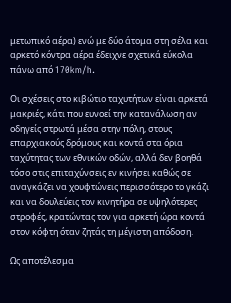μετωπικό αέρα) ενώ με δύο άτομα στη σέλα και αρκετό κόντρα αέρα έδειχνε σχετικά εύκολα πάνω από 170km/h.

Οι σχέσεις στο κιβώτιο ταχυτήτων είναι αρκετά μακριές, κάτι που ευνοεί την κατανάλωση αν οδηγείς στρωτά μέσα στην πόλη, στους επαρχιακούς δρόμους και κοντά στα όρια ταχύτητας των εθνικών οδών, αλλά δεν βοηθά τόσο στις επιταχύνσεις εν κινήσει καθώς σε αναγκάζει να χουφτώνεις περισσότερο το γκάζι και να δουλεύεις τον κινητήρα σε υψηλότερες στροφές, κρατώντας τον για αρκετή ώρα κοντά στον κόφτη όταν ζητάς τη μέγιστη απόδοση.

Ως αποτέλεσμα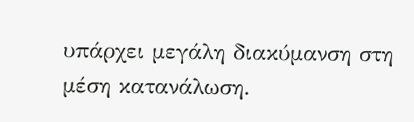υπάρχει μεγάλη διακύμανση στη μέση κατανάλωση.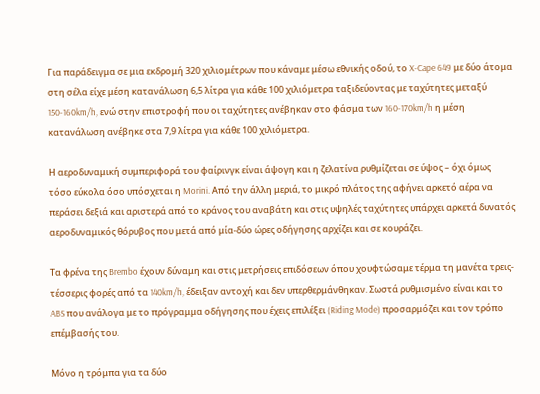Για παράδειγμα σε μια εκδρομή 320 χιλιομέτρων που κάναμε μέσω εθνικής οδού, το X-Cape 649 με δύο άτομα στη σέλα είχε μέση κατανάλωση 6,5 λίτρα για κάθε 100 χιλιόμετρα ταξιδεύοντας με ταχύτητες μεταξύ 150-160km/h, ενώ στην επιστροφή που οι ταχύτητες ανέβηκαν στο φάσμα των 160-170km/h η μέση κατανάλωση ανέβηκε στα 7,9 λίτρα για κάθε 100 χιλιόμετρα.

Η αεροδυναμική συμπεριφορά του φαίρινγκ είναι άψογη και η ζελατίνα ρυθμίζεται σε ύψος – όχι όμως τόσο εύκολα όσο υπόσχεται η Morini. Από την άλλη μεριά, το μικρό πλάτος της αφήνει αρκετό αέρα να περάσει δεξιά και αριστερά από το κράνος του αναβάτη και στις υψηλές ταχύτητες υπάρχει αρκετά δυνατός αεροδυναμικός θόρυβος που μετά από μία-δύο ώρες οδήγησης αρχίζει και σε κουράζει.

Τα φρένα της Brembo έχουν δύναμη και στις μετρήσεις επιδόσεων όπου χουφτώσαμε τέρμα τη μανέτα τρεις-τέσσερις φορές από τα 140km/h, έδειξαν αντοχή και δεν υπερθερμάνθηκαν. Σωστά ρυθμισμένο είναι και το ABS που ανάλογα με το πρόγραμμα οδήγησης που έχεις επιλέξει (Riding Mode) προσαρμόζει και τον τρόπο επέμβασής του.

Μόνο η τρόμπα για τα δύο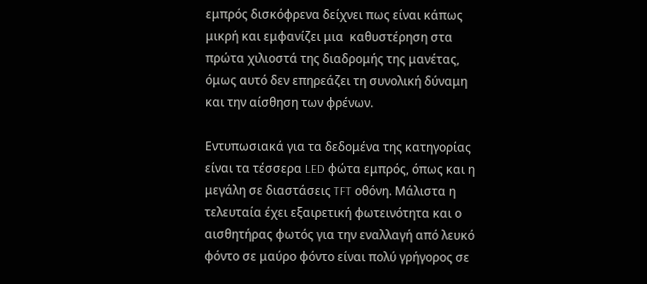εμπρός δισκόφρενα δείχνει πως είναι κάπως μικρή και εμφανίζει μια  καθυστέρηση στα πρώτα χιλιοστά της διαδρομής της μανέτας, όμως αυτό δεν επηρεάζει τη συνολική δύναμη και την αίσθηση των φρένων.

Εντυπωσιακά για τα δεδομένα της κατηγορίας είναι τα τέσσερα LED φώτα εμπρός, όπως και η μεγάλη σε διαστάσεις TFT οθόνη. Μάλιστα η τελευταία έχει εξαιρετική φωτεινότητα και ο αισθητήρας φωτός για την εναλλαγή από λευκό φόντο σε μαύρο φόντο είναι πολύ γρήγορος σε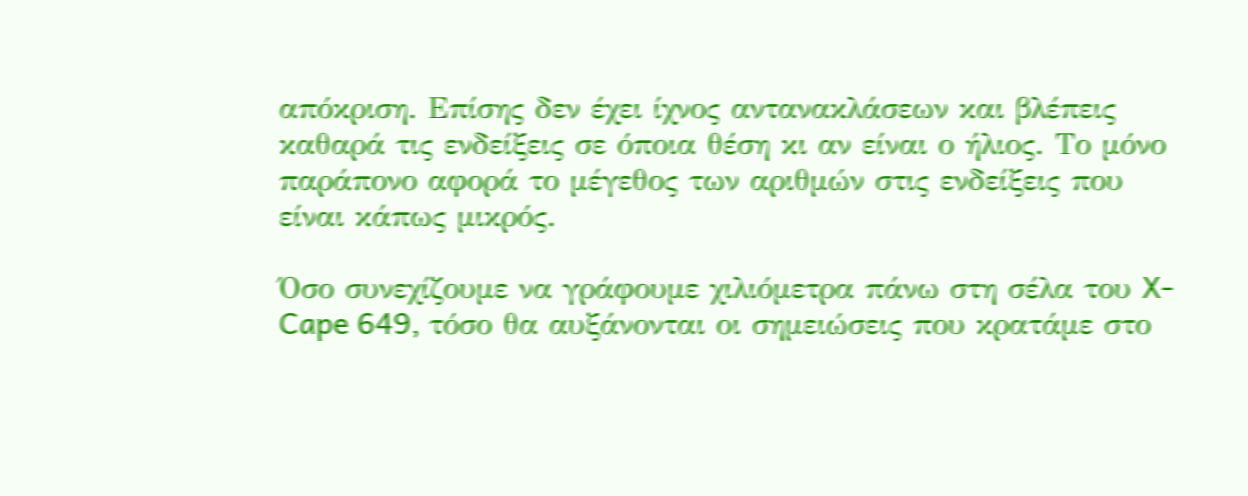απόκριση. Επίσης δεν έχει ίχνος αντανακλάσεων και βλέπεις καθαρά τις ενδείξεις σε όποια θέση κι αν είναι ο ήλιος. Το μόνο παράπονο αφορά το μέγεθος των αριθμών στις ενδείξεις που είναι κάπως μικρός.

Όσο συνεχίζουμε να γράφουμε χιλιόμετρα πάνω στη σέλα του X-Cape 649, τόσο θα αυξάνονται οι σημειώσεις που κρατάμε στο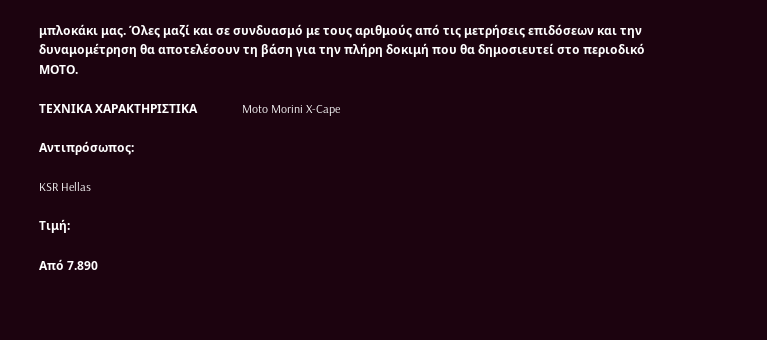μπλοκάκι μας. Όλες μαζί και σε συνδυασμό με τους αριθμούς από τις μετρήσεις επιδόσεων και την δυναμομέτρηση θα αποτελέσουν τη βάση για την πλήρη δοκιμή που θα δημοσιευτεί στο περιοδικό ΜΟΤΟ.

ΤΕΧΝΙΚΑ ΧΑΡΑΚΤΗΡΙΣΤΙΚΑ               Moto Morini X-Cape

Αντιπρόσωπος:

KSR Hellas

Τιμή:

Από 7.890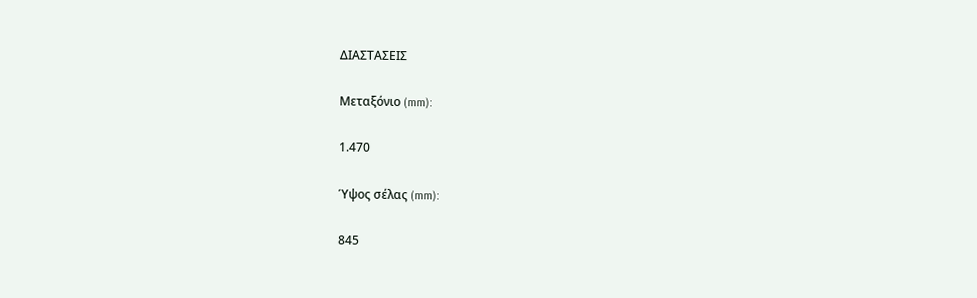ΔΙΑΣΤΑΣΕΙΣ

Μεταξόνιο (mm):

1.470

Ύψος σέλας (mm):

845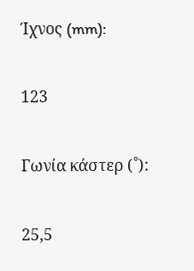Ίχνος (mm):

123

Γωνία κάστερ (˚):

25,5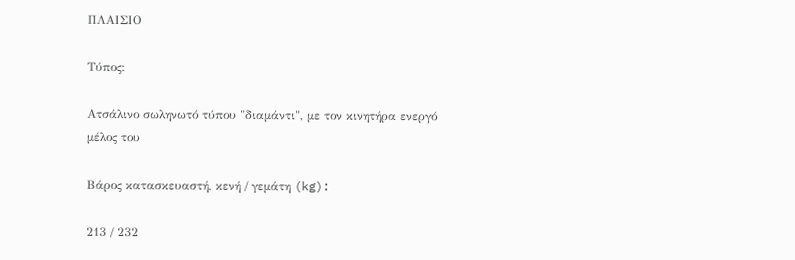ΠΛΑΙΣΙΟ

Τύπος:

Ατσάλινο σωληνωτό τύπου "διαμάντι", με τον κινητήρα ενεργό μέλος του

Βάρος κατασκευαστή, κενή / γεμάτη (kg):

213 / 232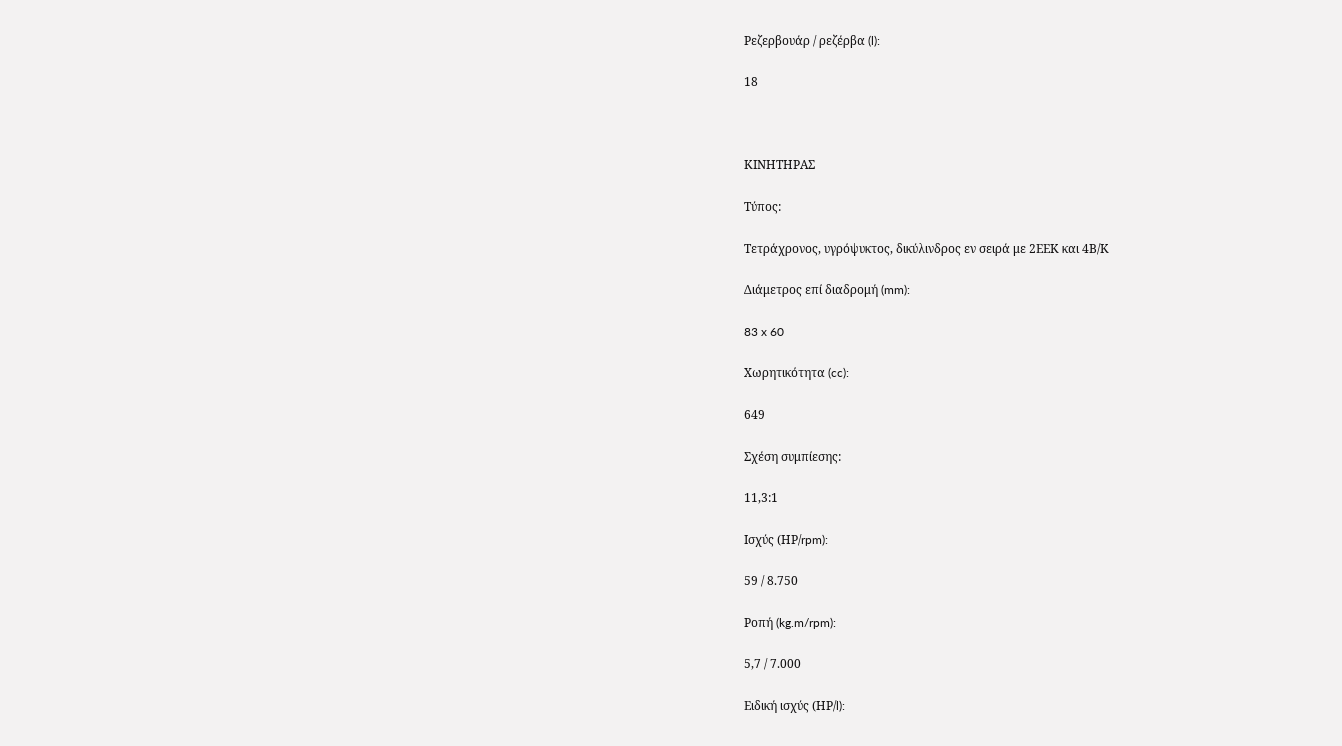Ρεζερβουάρ / ρεζέρβα (l):

18



ΚΙΝΗΤΗΡΑΣ

Τύπος:

Τετράχρονος, υγρόψυκτος, δικύλινδρος εν σειρά με 2ΕΕΚ και 4Β/Κ

Διάμετρος επί διαδρομή (mm):

83 x 60

Χωρητικότητα (cc):

649

Σχέση συμπίεσης:

11,3:1

Ισχύς (ΗΡ/rpm):

59 / 8.750

Ροπή (kg.m/rpm):

5,7 / 7.000

Ειδική ισχύς (ΗΡ/l):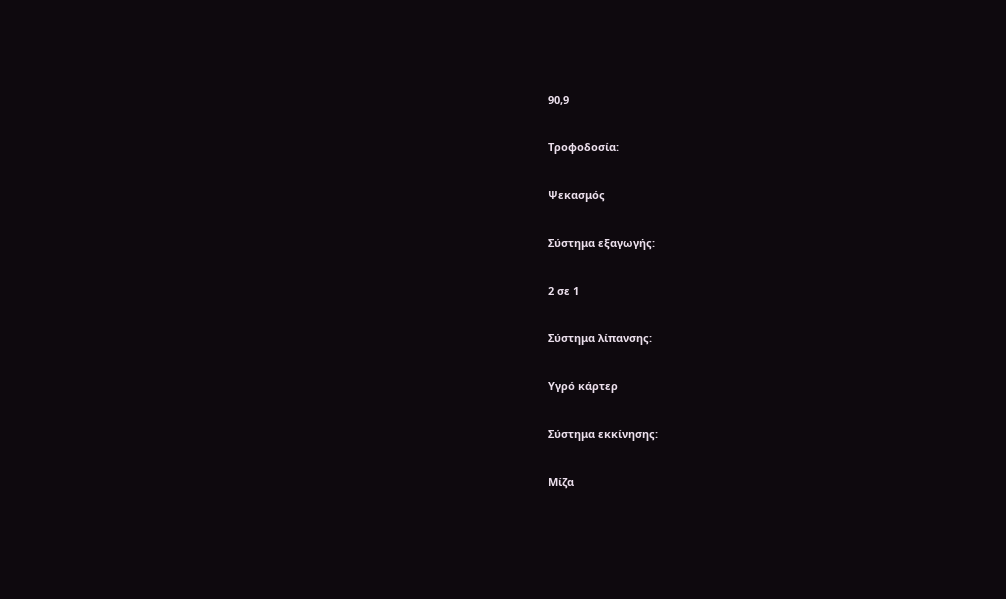90,9

Τροφοδοσία:

Ψεκασμός

Σύστημα εξαγωγής:

2 σε 1

Σύστημα λίπανσης:

Υγρό κάρτερ

Σύστημα εκκίνησης:

Μίζα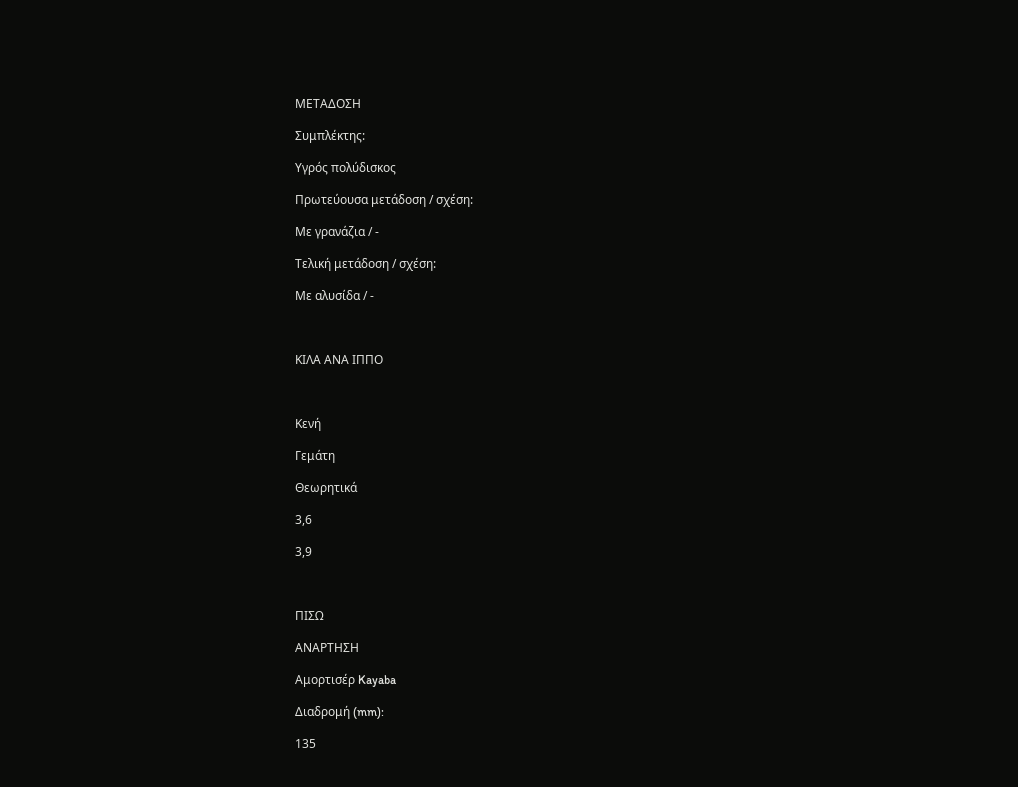ΜΕΤΑΔΟΣΗ

Συμπλέκτης:

Υγρός πολύδισκος

Πρωτεύουσα μετάδοση / σχέση:

Με γρανάζια / -

Τελική μετάδοση / σχέση:

Με αλυσίδα / -



ΚΙΛΑ ΑΝΑ ΙΠΠΟ



Κενή

Γεμάτη

Θεωρητικά

3,6

3,9



ΠΙΣΩ

ΑΝΑΡΤΗΣΗ

Αμορτισέρ Kayaba

Διαδρομή (mm):

135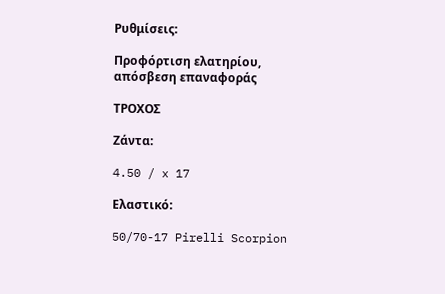Ρυθμίσεις:

Προφόρτιση ελατηρίου, απόσβεση επαναφοράς

ΤΡΟΧΟΣ

Ζάντα:

4.50 / x 17

Ελαστικό:

50/70-17 Pirelli Scorpion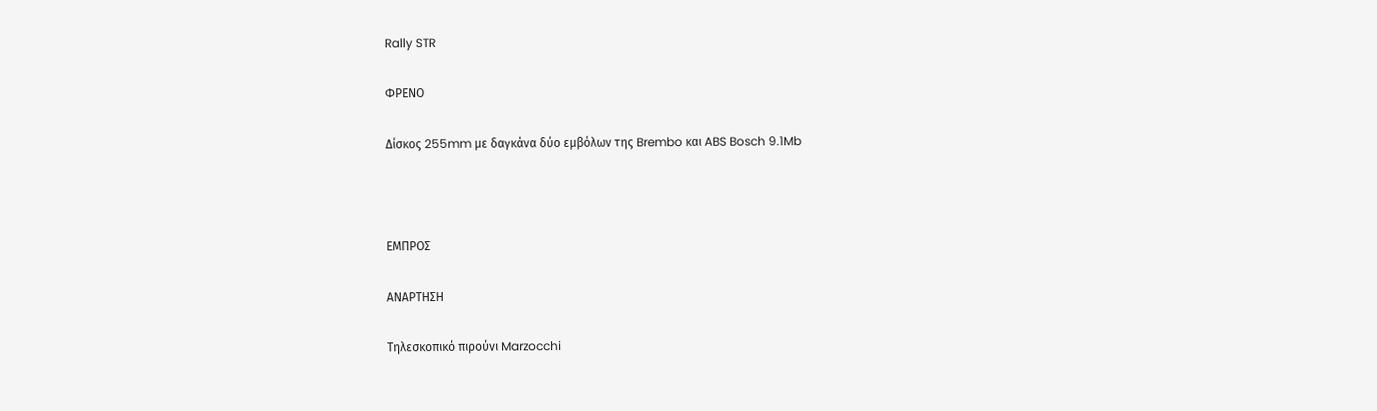Rally STR

ΦΡΕΝΟ

Δίσκος 255mm με δαγκάνα δύο εμβόλων της Brembo και ABS Bosch 9.1Mb



ΕΜΠΡΟΣ

ΑΝΑΡΤΗΣΗ

Τηλεσκοπικό πιρούνι Marzocchi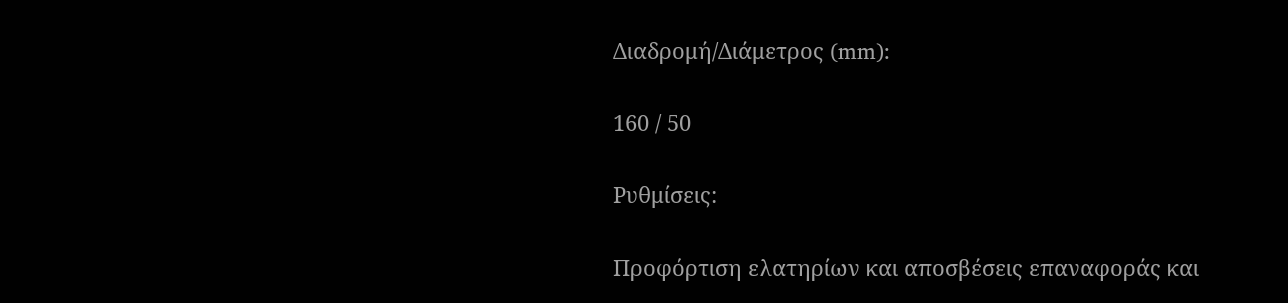Διαδρομή/Διάμετρος (mm):

160 / 50

Ρυθμίσεις:

Προφόρτιση ελατηρίων και αποσβέσεις επαναφοράς και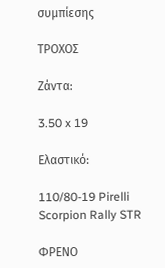συμπίεσης

ΤΡΟΧΟΣ

Ζάντα:

3.50 x 19

Ελαστικό:

110/80-19 Pirelli Scorpion Rally STR

ΦΡΕΝΟ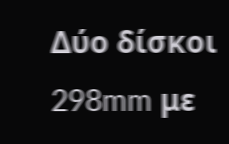Δύο δίσκοι 298mm με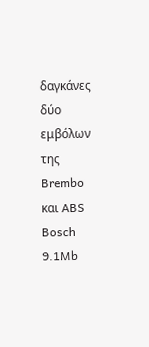δαγκάνες δύο εμβόλων της Brembo και ABS Bosch 9.1Mb